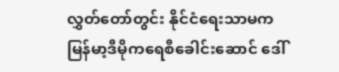လွှတ်တော်တွင်း နိုင်ငံရေးသာမက မြန်မာ့ဒီမိုကရေစီခေါင်းဆောင် ဒေါ်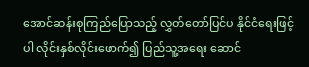အောင်ဆန်းစုကြည်ပြောသည့် လွှတ်တော်ပြင်ပ နိုင်ငံရေးဖြင့်ပါ လိုင်းနှစ်လိုင်းဖောက်၍ ပြည်သူ့အရေး ဆောင်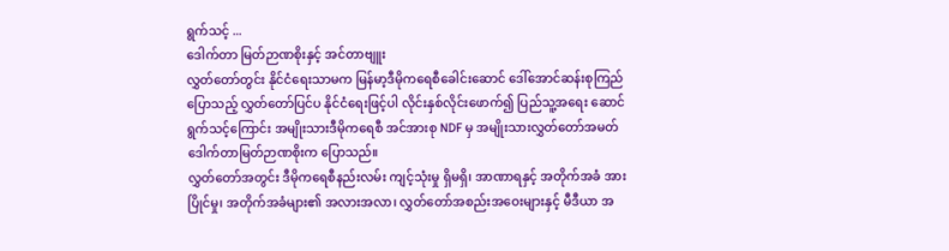ရွက်သင့် ...
ဒေါက်တာ မြတ်ဉာဏစိုးနှင့် အင်တာဗျူး
လွှတ်တော်တွင်း နိုင်ငံရေးသာမက မြန်မာ့ဒီမိုကရေစီခေါင်းဆောင် ဒေါ်အောင်ဆန်းစုကြည်ပြောသည့် လွှတ်တော်ပြင်ပ နိုင်ငံရေးဖြင့်ပါ လိုင်းနှစ်လိုင်းဖောက်၍ ပြည်သူ့အရေး ဆောင်ရွက်သင့်ကြောင်း အမျိုးသားဒီမိုကရေစီ အင်အားစု NDF မှ အမျိုးသားလွှတ်တော်အမတ် ဒေါက်တာမြတ်ဉာဏစိုးက ပြောသည်။
လွှတ်တော်အတွင်း ဒီမိုကရေစီနည်းလမ်း ကျင့်သုံးမှု ရှိမရှိ၊ အာဏာရနှင့် အတိုက်အခံ အားပြိုင်မှု၊ အတိုက်အခံများ၏ အလားအလာ၊ လွှတ်တော်အစည်းအဝေးများနှင့် မီဒီယာ အ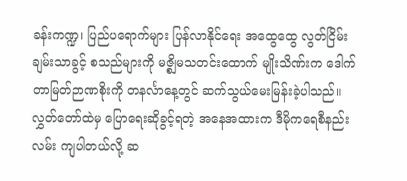ခန်းကဏ္ဍ၊ ပြည်ပရောက်များ ပြန်လာနိုင်ရေး အထွေထွေ လွတ်ငြိမ်းချမ်းသာခွင့် စသည်များကို မဇ္စျိမသတင်းထောက် မျိုးသိဏ်းက ဒေါက်တာမြတ်ဉာဏစိုးကို တနင်္လာနေ့တွင် ဆက်သွယ်မေးမြန်းခဲ့ပါသည်။
လွှတ်တော်ထဲမှ ပြောရေးဆိုခွင့်ရတဲ့ အနေအထားက ဒီမိုကရေစီနည်းလမ်း ကျပါတယ်လို့ ဆ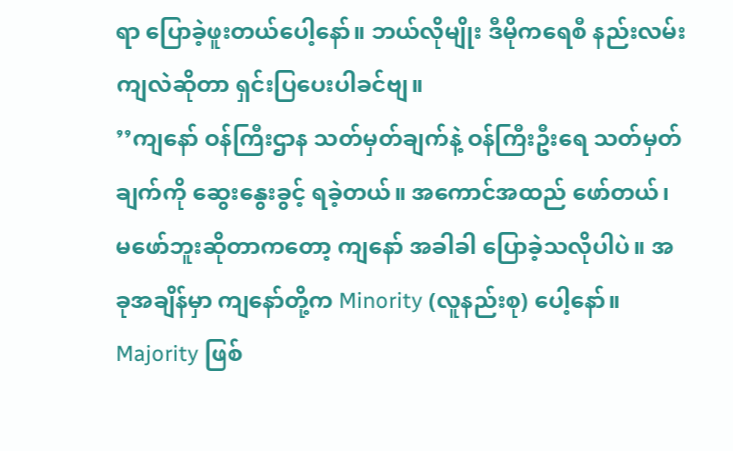ရာ ပြောခဲ့ဖူးတယ်ပေါ့နော်။ ဘယ်လိုမျိုး ဒီမိုကရေစီ နည်းလမ်းကျလဲဆိုတာ ရှင်းပြပေးပါခင်ဗျ။
’’ကျနော် ဝန်ကြီးဌာန သတ်မှတ်ချက်နဲ့ ဝန်ကြီးဦးရေ သတ်မှတ်ချက်ကို ဆွေးနွေးခွင့် ရခဲ့တယ်။ အကောင်အထည် ဖော်တယ်၊ မဖော်ဘူးဆိုတာကတော့ ကျနော် အခါခါ ပြောခဲ့သလိုပါပဲ။ အခုအချိန်မှာ ကျနော်တို့က Minority (လူနည်းစု) ပေါ့နော်။ Majority ဖြစ်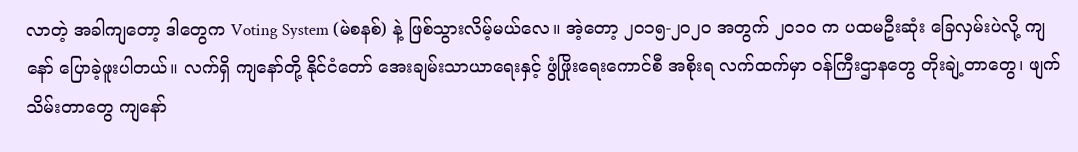လာတဲ့ အခါကျတော့ ဒါတွေက Voting System (မဲစနစ်) နဲ့ ဖြစ်သွားလိမ့်မယ်လေ။ အဲ့တော့ ၂ဝ၁၅-၂ဝ၂ဝ အတွက် ၂ဝ၁ဝ က ပထမဦးဆုံး ခြေလှမ်းပဲလို့ ကျနော် ပြောခဲ့ဖူးပါတယ်။ လက်ရှိ ကျနော်တို့ နိုင်ငံတော် အေးချမ်းသာယာရေးနှင့် ဖွံဖြိုးရေးကောင်စီ အစိုးရ လက်ထက်မှာ ဝန်ကြီးဌာနတွေ တိုးချဲ့တာတွေ၊ ဖျက်သိမ်းတာတွေ ကျနော်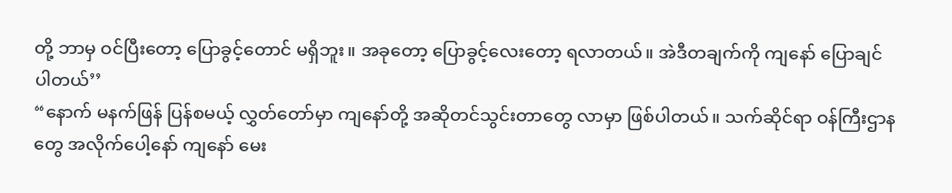တို့ ဘာမှ ဝင်ပြီးတော့ ပြောခွင့်တောင် မရှိဘူး။ အခုတော့ ပြောခွင့်လေးတော့ ရလာတယ်။ အဲဒီတချက်ကို ကျနော် ပြောချင်ပါတယ်’’
“နောက် မနက်ဖြန် ပြန်စမယ့် လွှတ်တော်မှာ ကျနော်တို့ အဆိုတင်သွင်းတာတွေ လာမှာ ဖြစ်ပါတယ်။ သက်ဆိုင်ရာ ဝန်ကြီးဌာနတွေ အလိုက်ပေါ့နော် ကျနော် မေး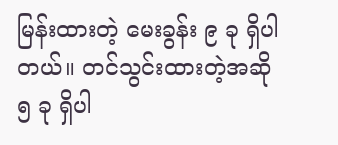မြန်းထားတဲ့ မေးခွန်း ၉ ခု ရှိပါတယ်။ တင်သွင်းထားတဲ့အဆို ၅ ခု ရှိပါ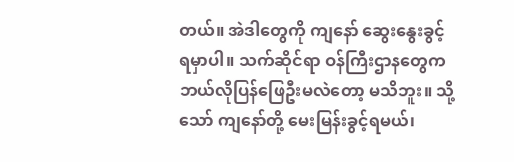တယ်။ အဲဒါတွေကို ကျနော် ဆွေးနွေးခွင့် ရမှာပါ။ သက်ဆိုင်ရာ ဝန်ကြီးဌာနတွေက ဘယ်လိုပြန်ဖြေဦးမလဲတော့ မသိဘူး။ သို့သော် ကျနော်တို့ မေးမြန်းခွင့်ရမယ်၊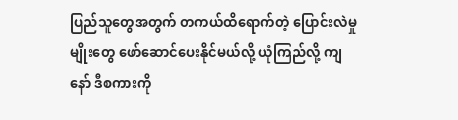ပြည်သူတွေအတွက် တကယ်ထိရောက်တဲ့ ပြောင်းလဲမှုမျိုးတွေ ဖော်ဆောင်ပေးနိုင်မယ်လို့ ယုံကြည်လို့ ကျနော် ဒီစကားကို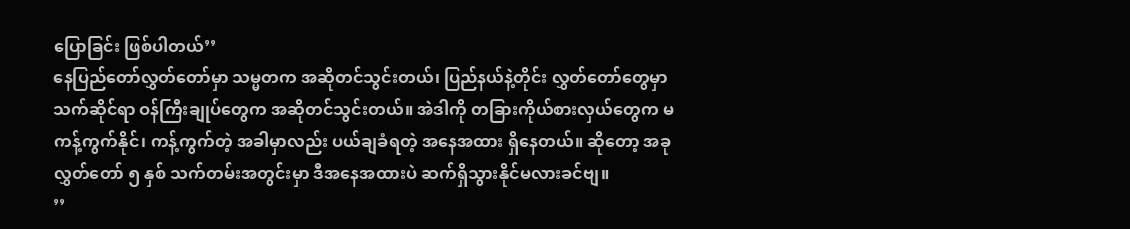ပြောခြင်း ဖြစ်ပါတယ်’’
နေပြည်တော်လွှတ်တော်မှာ သမ္မတက အဆိုတင်သွင်းတယ်၊ ပြည်နယ်နဲ့တိုင်း လွှတ်တော်တွေမှာ သက်ဆိုင်ရာ ဝန်ကြီးချုပ်တွေက အဆိုတင်သွင်းတယ်။ အဲဒါကို တခြားကိုယ်စားလှယ်တွေက မကန့်ကွက်နိုင်၊ ကန့်ကွက်တဲ့ အခါမှာလည်း ပယ်ချခံရတဲ့ အနေအထား ရှိနေတယ်။ ဆိုတော့ အခု လွှတ်တော် ၅ နှစ် သက်တမ်းအတွင်းမှာ ဒီအနေအထားပဲ ဆက်ရှိသွားနိုင်မလားခင်ဗျ။
’’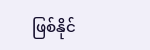ဖြစ်နိုင်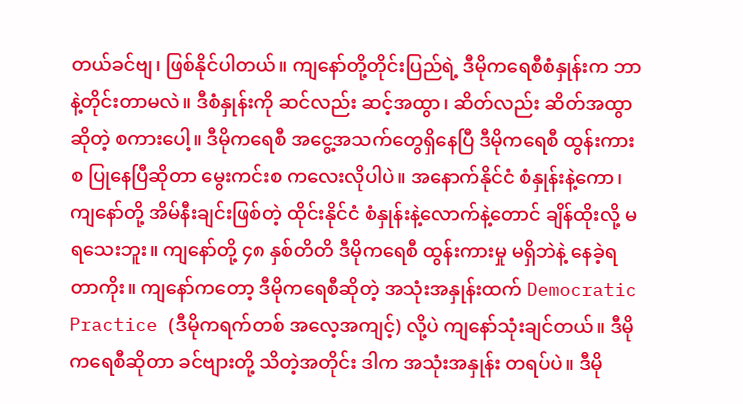တယ်ခင်ဗျ၊ ဖြစ်နိုင်ပါတယ်။ ကျနော်တို့တိုင်းပြည်ရဲ့ ဒီမိုကရေစီစံနှုန်းက ဘာနဲ့တိုင်းတာမလဲ။ ဒီစံနှုန်းကို ဆင်လည်း ဆင့်အထွာ၊ ဆိတ်လည်း ဆိတ်အထွာဆိုတဲ့ စကားပေါ့။ ဒီမိုကရေစီ အငွေ့အသက်တွေရှိနေပြီ ဒီမိုကရေစီ ထွန်းကားစ ပြုနေပြီဆိုတာ မွေးကင်းစ ကလေးလိုပါပဲ။ အနောက်နိုင်ငံ စံနှုန်းနဲ့ကော၊ ကျနော်တို့ အိမ်နီးချင်းဖြစ်တဲ့ ထိုင်းနိုင်ငံ စံနှုန်းနဲ့လောက်နဲ့တောင် ချိန်ထိုးလို့ မရသေးဘူး။ ကျနော်တို့ ၄၈ နှစ်တိတိ ဒီမိုကရေစီ ထွန်းကားမှု မရှိဘဲနဲ့ နေခဲ့ရတာကိုး။ ကျနော်ကတော့ ဒီမိုကရေစီဆိုတဲ့ အသုံးအနှုန်းထက် Democratic Practice (ဒီမိုကရက်တစ် အလေ့အကျင့်) လို့ပဲ ကျနော်သုံးချင်တယ်။ ဒီမိုကရေစီဆိုတာ ခင်ဗျားတို့ သိတဲ့အတိုင်း ဒါက အသုံးအနှုန်း တရပ်ပဲ။ ဒီမို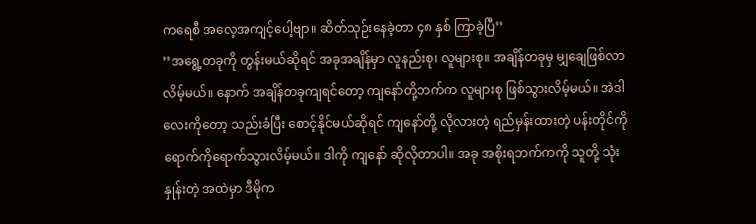ကရေစီ အလေ့အကျင့်ပေါ့ဗျာ။ ဆိတ်သုဉ်းနေခဲ့တာ ၄၈ နှစ် ကြာခဲ့ပြီ’’
’’အရွေ့တခုကို တွန်းမယ်ဆိုရင် အခုအချိန်မှာ လူနည်းစု၊ လူများစု။ အချိန်တခုမှ မျှချေဖြစ်လာလိမ့်မယ်။ နောက် အချိန်တခုကျရင်တော့ ကျနော်တို့ဘက်က လူများစု ဖြစ်သွားလိမ့်မယ်။ အဲဒါလေးကိုတော့ သည်းခံပြီး စောင့်နိုင်မယ်ဆိုရင် ကျနော်တို့ လိုလားတဲ့ ရည်မှန်းထားတဲ့ ပန်းတိုင်ကို ရောက်ကိုရောက်သွားလိမ့်မယ်။ ဒါကို ကျနော် ဆိုလိုတာပါ။ အခု အစိုးရဘက်ကကို သူတို့ သုံးနှုန်းတဲ့ အထဲမှာ ဒီမိုက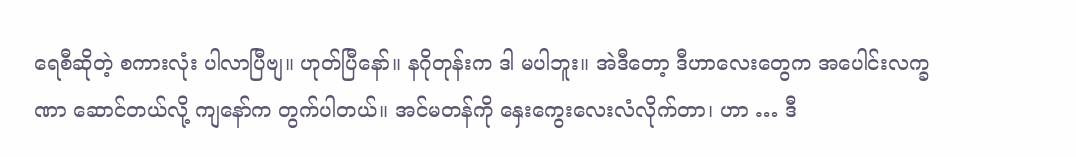ရေစီဆိုတဲ့ စကားလုံး ပါလာပြီဗျ။ ဟုတ်ပြီနော်။ နဂိုတုန်းက ဒါ မပါဘူး။ အဲဒီတော့ ဒီဟာလေးတွေက အပေါင်းလက္ခဏာ ဆောင်တယ်လို့ ကျနော်က တွက်ပါတယ်။ အင်မတန်ကို နှေးကွေးလေးလံလိုက်တာ၊ ဟာ … ဒီ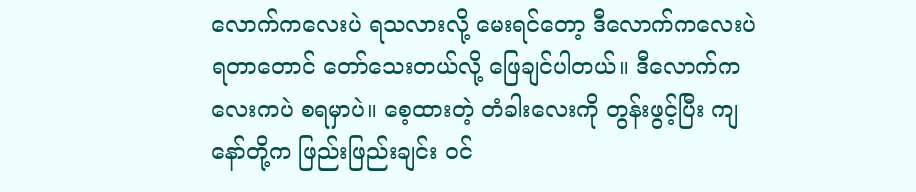လောက်ကလေးပဲ ရသလားလို့ မေးရင်တော့ ဒီလောက်ကလေးပဲ ရတာတောင် တော်သေးတယ်လို့ ဖြေချင်ပါတယ်။ ဒီလောက်ကလေးကပဲ စရမှာပဲ။ စေ့ထားတဲ့ တံခါးလေးကို တွန်းဖွင့်ပြီး ကျနော်တို့က ဖြည်းဖြည်းချင်း ဝင်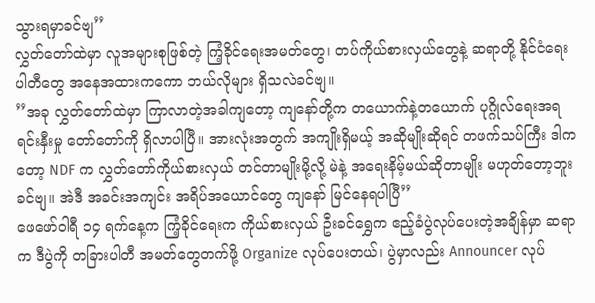သွားရမှာခင်ဗျ’’
လွှတ်တော်ထဲမှာ လူအများစုဖြစ်တဲ့ ကြံ့ခိုင်ရေးအမတ်တွေ၊ တပ်ကိုယ်စားလှယ်တွေနဲ့ ဆရာတို့ နိုင်ငံရေးပါတီတွေ အနေအထားကကော ဘယ်လိုများ ရှိသလဲခင်ဗျ။
’’အခု လွှတ်တော်ထဲမှာ ကြာလာတဲ့အခါကျတော့ ကျနော်တို့က တယောက်နဲ့တယောက် ပုဂ္ဂိုလ်ရေးအရ ရင်းနှီးမှု တော်တော်ကို ရှိလာပါပြီ။ အားလုံးအတွက် အကျိုးရှိမယ့် အဆိုမျိုးဆိုရင် တဖက်သပ်ကြီး ဒါကတော့ NDF က လွှတ်တော်ကိုယ်စားလှယ် တင်တာမျိုးမို့လို့ မဲနဲ့ အရေးနိမ့်မယ်ဆိုတာမျိုး မဟုတ်တော့ဘူးခင်ဗျ။ အဲဒီ အခင်းအကျင်း အရိပ်အယောင်တွေ ကျနော် မြင်နေရပါပြီ’’
ဖေဖော်ဝါရီ ၁၄ ရက်နေ့က ကြံ့ခိုင်ရေးက ကိုယ်စားလှယ် ဦးခင်ရွှေက ဧည့်ခံပွဲလုပ်ပေးတဲ့အချိန်မှာ ဆရာက ဒီပွဲကို တခြားပါတီ အမတ်တွေတက်ဖို့ Organize လုပ်ပေးတယ်၊ ပွဲမှာလည်း Announcer လုပ်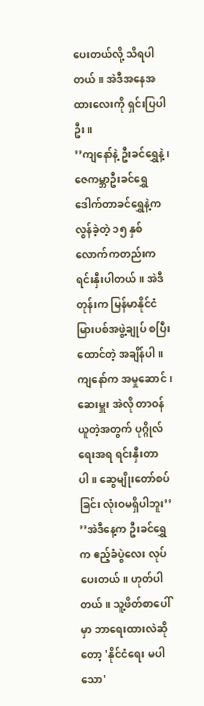ပေးတယ်လို့ သိရပါတယ်။ အဲဒီအနေအထားလေးကို ရှင်းပြပါဦး။
’’ကျနော်နဲ့ ဦးခင်ရွှေနဲ့၊ ဇေကမ္ဘာဦးခင်ရွှေ ဒေါက်တာခင်ရွှေနဲ့က လွန်ခဲ့တဲ့ ၁၅ နှစ်လောက်ကတည်းက ရင်းနှီးပါတယ်။ အဲဒီတုန်းက မြန်မာနိုင်ငံ မြားပစ်အဖွဲ့ချုပ် စပြီးထောင်တဲ့ အချိန်ပါ။ ကျနော်က အမှုဆောင်၊ ဆေးမှူး အဲလို တာဝန်ယူတဲ့အတွက် ပုဂ္ဂိုလ်ရေးအရ ရင်းနှီးတာပါ။ ဆွေမျိုးတော်စပ်ခြင်း လုံးဝမရှိပါဘူး’’
’’အဲဒီနေ့က ဦးခင်ရွှေက ဧည့်ခံပွဲလေး လုပ်ပေးတယ်။ ဟုတ်ပါတယ်။ သူ့ဖိတ်စာပေါ်မှာ ဘာရေးထားလဲဆိုတော့ 'နိုင်ငံရေး မပါသော'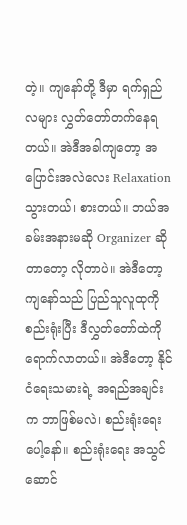တဲ့။ ကျနော်တို့ ဒီမှာ ရက်ရှည်လများ လွှတ်တော်တက်နေရတယ်။ အဲဒီအခါကျတော့ အပြောင်းအလဲလေး Relaxation သွားတယ်၊ စားတယ်။ ဘယ်အခမ်းအနားမဆို Organizer ဆိုတာတော့ လိုတာပဲ။ အဲဒီတော့ ကျနော်သည် ပြည်သူလူထုကို စည်းရုံးပြီး ဒီလွှတ်တော်ထဲကို ရောက်လာတယ်။ အဲဒီတော့ နိုင်ငံရေးသမားရဲ့ အရည်အချင်းက ဘာဖြစ်မလဲ၊ စည်းရုံးရေးပေါ့နော်။ စည်းရုံးရေး အသွင်ဆောင်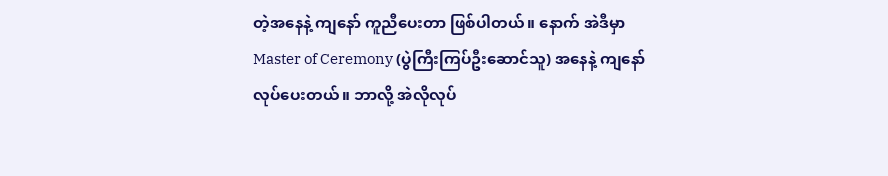တဲ့အနေနဲ့ ကျနော် ကူညီပေးတာ ဖြစ်ပါတယ်။ နောက် အဲဒီမှာ Master of Ceremony (ပွဲကြီးကြပ်ဦးဆောင်သူ) အနေနဲ့ ကျနော် လုပ်ပေးတယ်။ ဘာလို့ အဲလိုလုပ်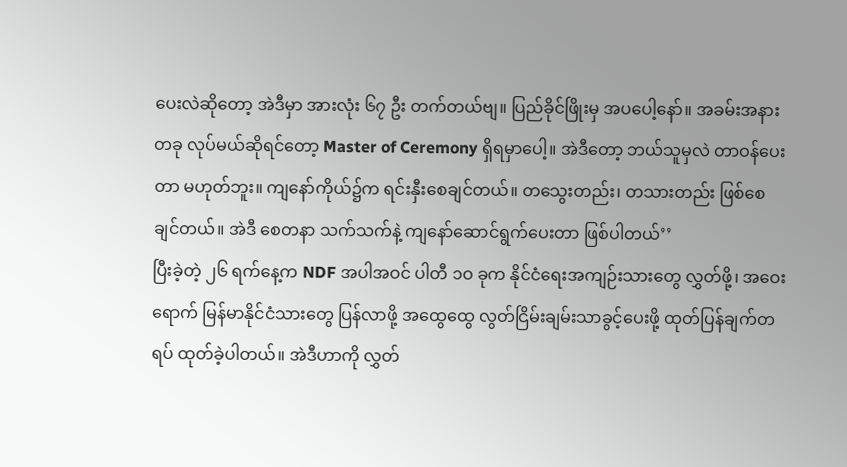ပေးလဲဆိုတော့ အဲဒီမှာ အားလုံး ၆၇ ဦး တက်တယ်ဗျ။ ပြည်ခိုင်ဖြိုးမှ အပပေါ့နော်။ အခမ်းအနားတခု လုပ်မယ်ဆိုရင်တော့ Master of Ceremony ရှိရမှာပေါ့။ အဲဒီတော့ ဘယ်သူမှလဲ တာဝန်ပေးတာ မဟုတ်ဘူး။ ကျနော်ကိုယ်၌က ရင်းနှီးစေချင်တယ်။ တသွေးတည်း၊ တသားတည်း ဖြစ်စေချင်တယ်။ အဲဒီ စေတနာ သက်သက်နဲ့ ကျနော်ဆောင်ရွက်ပေးတာ ဖြစ်ပါတယ်’’
ပြီးခဲ့တဲ့ ၂၆ ရက်နေ့က NDF အပါအဝင် ပါတီ ၁ဝ ခုက နိုင်ငံရေးအကျဉ်းသားတွေ လွှတ်ဖို့၊ အဝေးရောက် မြန်မာနိုင်ငံသားတွေ ပြန်လာဖို့ အထွေထွေ လွတ်ငြိမ်းချမ်းသာခွင့်ပေးဖို့ ထုတ်ပြန်ချက်တရပ် ထုတ်ခဲ့ပါတယ်။ အဲဒီဟာကို လွှတ်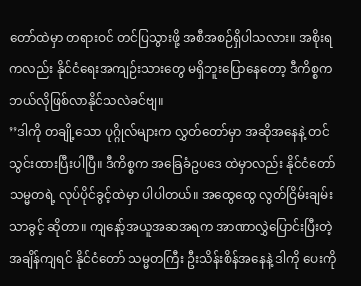တော်ထဲမှာ တရားဝင် တင်ပြသွားဖို့ အစီအစဉ်ရှိပါသလား။ အစိုးရကလည်း နိုင်ငံရေးအကျဉ်းသားတွေ မရှိဘူးပြောနေတော့ ဒီကိစ္စက ဘယ်လိုဖြစ်လာနိုင်သလဲခင်ဗျ။
’’ဒါကို တချို့သော ပုဂ္ဂိုလ်များက လွှတ်တော်မှာ အဆိုအနေနဲ့ တင်သွင်းထားပြီးပါပြီ။ ဒီကိစ္စက အခြေခံဥပဒေ ထဲမှာလည်း နိုင်ငံတော် သမ္မတရဲ့ လုပ်ပိုင်ခွင့်ထဲမှာ ပါပါတယ်။ အထွေထွေ လွတ်ငြိမ်းချမ်းသာခွင့် ဆိုတာ။ ကျနော့်အယူအဆအရက အာဏာလွှဲပြောင်းပြီးတဲ့ အချိန်ကျရင် နိုင်ငံတော် သမ္မတကြီး ဦးသိန်းစိန်အနေနဲ့ ဒါကို ပေးကို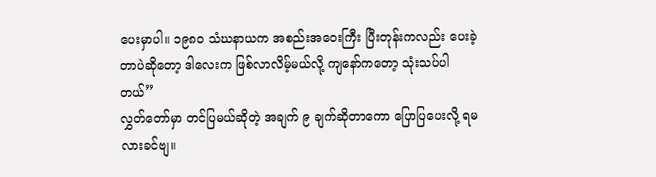ပေးမှာပါ။ ၁၉၈ဝ သံဃနာယက အစည်းအဝေးကြီး ပြီးတုန်းကလည်း ပေးခဲ့တာပဲဆိုတော့ ဒါလေးက ဖြစ်လာလိမ့်မယ်လို့ ကျနော်ကတော့ သုံးသပ်ပါတယ်’’
လွှတ်တော်မှာ တင်ပြမယ်ဆိုတဲ့ အချက် ၉ ချက်ဆိုတာကော ပြောပြပေးလို့ ရမလားခင်ဗျ။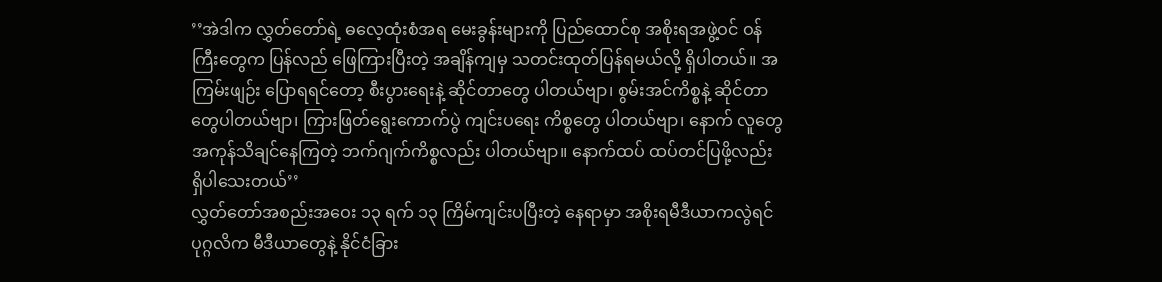’’အဲဒါက လွှတ်တော်ရဲ့ ဓလေ့ထုံးစံအရ မေးခွန်းများကို ပြည်ထောင်စု အစိုးရအဖွဲ့ဝင် ဝန်ကြီးတွေက ပြန်လည် ဖြေကြားပြီးတဲ့ အချိန်ကျမှ သတင်းထုတ်ပြန်ရမယ်လို့ ရှိပါတယ်။ အကြမ်းဖျဉ်း ပြောရရင်တော့ စီးပွားရေးနဲ့ ဆိုင်တာတွေ ပါတယ်ဗျာ၊ စွမ်းအင်ကိစ္စနဲ့ ဆိုင်တာတွေပါတယ်ဗျာ၊ ကြားဖြတ်ရွေးကောက်ပွဲ ကျင်းပရေး ကိစ္စတွေ ပါတယ်ဗျာ၊ နောက် လူတွေ အကုန်သိချင်နေကြတဲ့ ဘက်ဂျက်ကိစ္စလည်း ပါတယ်ဗျာ။ နောက်ထပ် ထပ်တင်ပြဖို့လည်း ရှိပါသေးတယ်’’
လွှတ်တော်အစည်းအဝေး ၁၃ ရက် ၁၃ ကြိမ်ကျင်းပပြီးတဲ့ နေရာမှာ အစိုးရမီဒီယာကလွဲရင် ပုဂ္ဂလိက မီဒီယာတွေနဲ့ နိုင်ငံခြား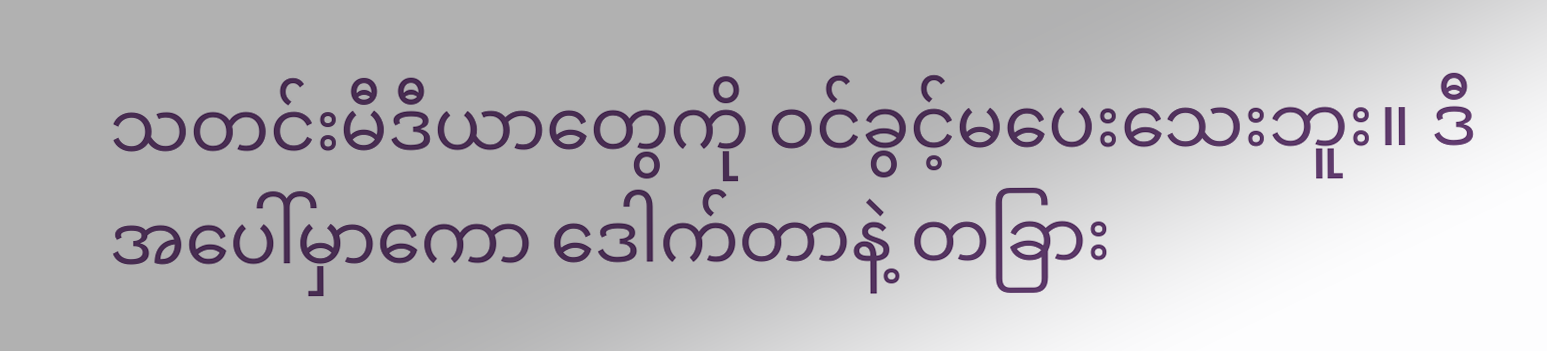သတင်းမီဒီယာတွေကို ဝင်ခွင့်မပေးသေးဘူး။ ဒီအပေါ်မှာကော ဒေါက်တာနဲ့ တခြား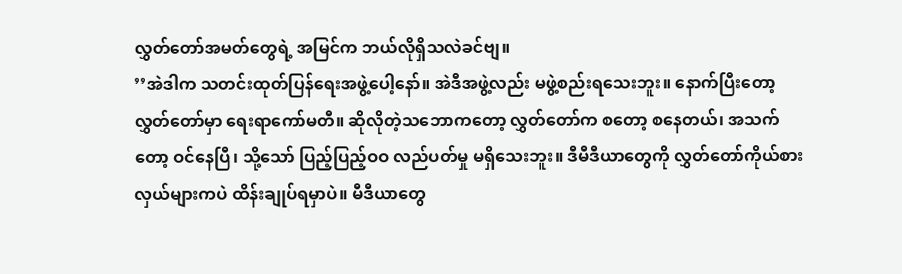လွှတ်တော်အမတ်တွေရဲ့ အမြင်က ဘယ်လိုရှိသလဲခင်ဗျ။
’’အဲဒါက သတင်းထုတ်ပြန်ရေးအဖွဲ့ပေါ့နော်။ အဲဒီအဖွဲ့လည်း မဖွဲ့စည်းရသေးဘူး။ နောက်ပြီးတော့ လွှတ်တော်မှာ ရေးရာကော်မတီ။ ဆိုလိုတဲ့သဘောကတော့ လွှတ်တော်က စတော့ စနေတယ်၊ အသက်တော့ ဝင်နေပြီ၊ သို့သော် ပြည့်ပြည့်ဝဝ လည်ပတ်မှု မရှိသေးဘူး။ ဒီမီဒီယာတွေကို လွှတ်တော်ကိုယ်စားလှယ်များကပဲ ထိန်းချုပ်ရမှာပဲ။ မီဒီယာတွေ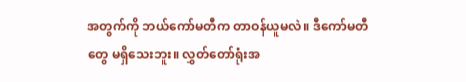အတွက်ကို ဘယ်ကော်မတီက တာဝန်ယူမလဲ။ ဒီကော်မတီတွေ မရှိသေးဘူး။ လွှတ်တော်ရုံးအ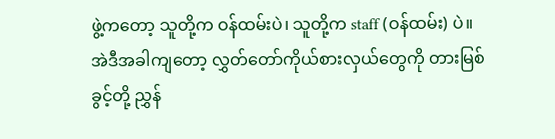ဖွဲ့ကတော့ သူတို့က ဝန်ထမ်းပဲ၊ သူတို့က staff (ဝန်ထမ်း) ပဲ။ အဲဒီအခါကျတော့ လွှတ်တော်ကိုယ်စားလှယ်တွေကို တားမြစ်ခွင့်တို့ ညွှန်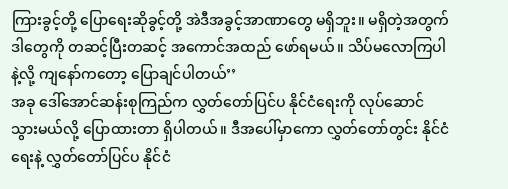ကြားခွင့်တို့ ပြောရေးဆိုခွင့်တို့ အဲဒီအခွင့်အာဏာတွေ မရှိဘူး။ မရှိတဲ့အတွက် ဒါတွေကို တဆင့်ပြီးတဆင့် အကောင်အထည် ဖော်ရမယ်။ သိပ်မလောကြပါနဲ့လို့ ကျနော်ကတော့ ပြောချင်ပါတယ်’’
အခု ဒေါ်အောင်ဆန်းစုကြည်က လွှတ်တော်ပြင်ပ နိုင်ငံရေးကို လုပ်ဆောင်သွားမယ်လို့ ပြောထားတာ ရှိပါတယ်။ ဒီအပေါ်မှာကော လွှတ်တော်တွင်း နိုင်ငံရေးနဲ့ လွှတ်တော်ပြင်ပ နိုင်ငံ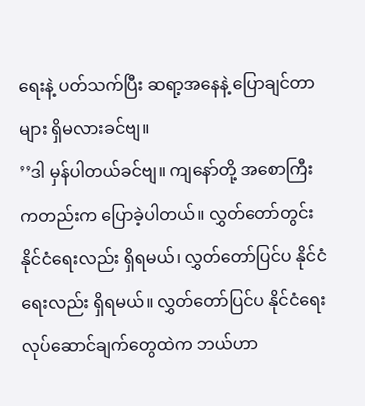ရေးနဲ့ ပတ်သက်ပြီး ဆရာ့အနေနဲ့ ပြောချင်တာများ ရှိမလားခင်ဗျ။
’’ဒါ မှန်ပါတယ်ခင်ဗျ။ ကျနော်တို့ အစောကြီးကတည်းက ပြောခဲ့ပါတယ်။ လွှတ်တော်တွင်း နိုင်ငံရေးလည်း ရှိရမယ်၊ လွှတ်တော်ပြင်ပ နိုင်ငံရေးလည်း ရှိရမယ်။ လွှတ်တော်ပြင်ပ နိုင်ငံရေး လုပ်ဆောင်ချက်တွေထဲက ဘယ်ဟာ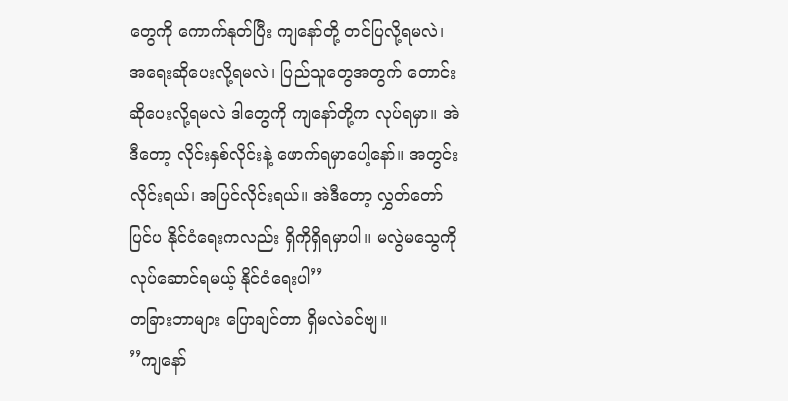တွေကို ကောက်နုတ်ပြီး ကျနော်တို့ တင်ပြလို့ရမလဲ၊ အရေးဆိုပေးလို့ရမလဲ၊ ပြည်သူတွေအတွက် တောင်းဆိုပေးလို့ရမလဲ ဒါတွေကို ကျနော်တို့က လုပ်ရမှာ။ အဲဒီတော့ လိုင်းနှစ်လိုင်းနဲ့ ဖောက်ရမှာပေါ့နော်။ အတွင်းလိုင်းရယ်၊ အပြင်လိုင်းရယ်။ အဲဒီတော့ လွှတ်တော်ပြင်ပ နိုင်ငံရေးကလည်း ရှိကိုရှိရမှာပါ။ မလွဲမသွေကို လုပ်ဆောင်ရမယ့် နိုင်ငံရေးပါ’’
တခြားဘာများ ပြောချင်တာ ရှိမလဲခင်ဗျ။
’’ကျနော်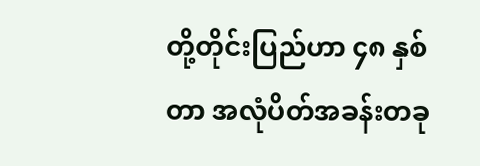တို့တိုင်းပြည်ဟာ ၄၈ နှစ်တာ အလုံပိတ်အခန်းတခု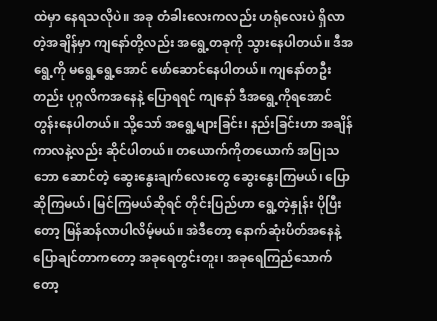ထဲမှာ နေရသလိုပဲ။ အခု တံခါးလေးကလည်း ဟရုံလေးပဲ ရှိလာတဲ့အချိန်မှာ ကျနော်တို့လည်း အရွေ့တခုကို သွားနေပါတယ်။ ဒီအရွေ့ကို မရွေ့ရွေ့အောင် ဖော်ဆောင်နေပါတယ်။ ကျနော်တဦးတည်း ပုဂ္ဂလိကအနေနဲ့ ပြောရရင် ကျနော် ဒီအရွေ့ကိုရအောင် တွန်းနေပါတယ်။ သို့သော် အရွေ့များခြင်း၊ နည်းခြင်းဟာ အချိန်ကာလနဲ့လည်း ဆိုင်ပါတယ်။ တယောက်ကိုတယောက် အပြုသဘော ဆောင်တဲ့ ဆွေးနွေးချက်လေးတွေ ဆွေးနွေးကြမယ်၊ ပြောဆိုကြမယ်၊ မြင်ကြမယ်ဆိုရင် တိုင်းပြည်ဟာ ရွေ့တဲ့နှုန်း ပိုပြီးတော့ မြန်ဆန်လာပါလိမ့်မယ်။ အဲဒီတော့ နောက်ဆုံးပိတ်အနေနဲ့ ပြောချင်တာကတော့ အခုရေတွင်းတူး၊ အခုရေကြည်သောက်တော့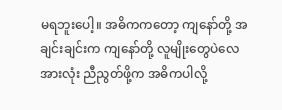မရဘူးပေါ့။ အဓိကကတော့ ကျနော်တို့ အချင်းချင်းက ကျနော်တို့ လူမျိုးတွေပဲလေ အားလုံး ညီညွတ်ဖို့က အဓိကပါလို့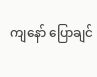ကျနော် ပြောချင်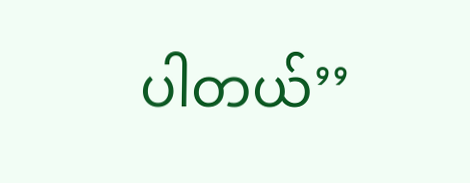ပါတယ်’’